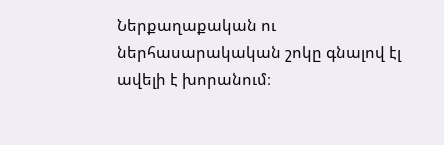Ներքաղաքական ու ներհասարակական շոկը գնալով էլ ավելի է խորանում։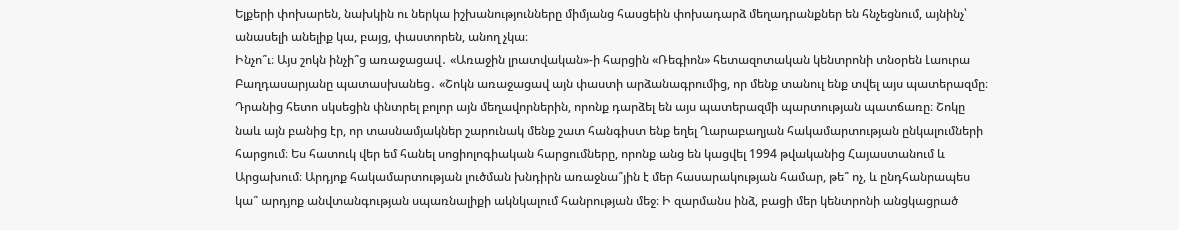Ելքերի փոխարեն, նախկին ու ներկա իշխանությունները միմյանց հասցեին փոխադարձ մեղադրանքներ են հնչեցնում, այնինչ՝ անասելի անելիք կա, բայց, փաստորեն, անող չկա։
Ինչո՞ւ։ Այս շոկն ինչի՞ց առաջացավ․ «Առաջին լրատվական»-ի հարցին «Ռեգիոն» հետազոտական կենտրոնի տնօրեն Լաուրա Բաղդասարյանը պատասխանեց․ «Շոկն առաջացավ այն փաստի արձանագրումից, որ մենք տանուլ ենք տվել այս պատերազմը։ Դրանից հետո սկսեցին փնտրել բոլոր այն մեղավորներին, որոնք դարձել են այս պատերազմի պարտության պատճառը։ Շոկը նաև այն բանից էր, որ տասնամյակներ շարունակ մենք շատ հանգիստ ենք եղել Ղարաբաղյան հակամարտության ընկալումների հարցում։ Ես հատուկ վեր եմ հանել սոցիոլոգիական հարցումները, որոնք անց են կացվել 1994 թվականից Հայաստանում և Արցախում։ Արդյոք հակամարտության լուծման խնդիրն առաջնա՞յին է մեր հասարակության համար, թե՞ ոչ, և ընդհանրապես կա՞ արդյոք անվտանգության սպառնալիքի ակնկալում հանրության մեջ։ Ի զարմանս ինձ, բացի մեր կենտրոնի անցկացրած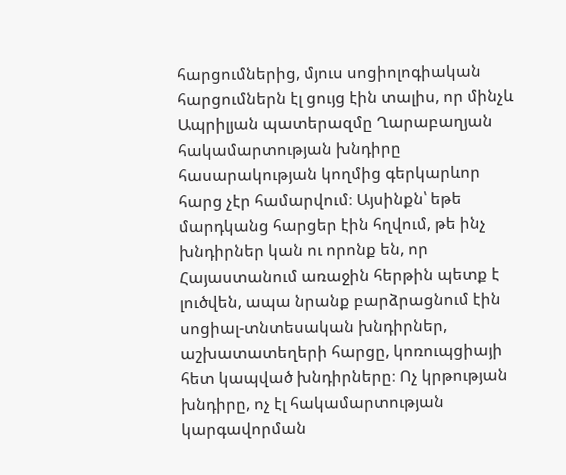հարցումներից, մյուս սոցիոլոգիական հարցումներն էլ ցույց էին տալիս, որ մինչև Ապրիլյան պատերազմը Ղարաբաղյան հակամարտության խնդիրը հասարակության կողմից գերկարևոր հարց չէր համարվում։ Այսինքն՝ եթե մարդկանց հարցեր էին հղվում, թե ինչ խնդիրներ կան ու որոնք են, որ Հայաստանում առաջին հերթին պետք է լուծվեն, ապա նրանք բարձրացնում էին սոցիալ-տնտեսական խնդիրներ, աշխատատեղերի հարցը, կոռուպցիայի հետ կապված խնդիրները։ Ոչ կրթության խնդիրը, ոչ էլ հակամարտության կարգավորման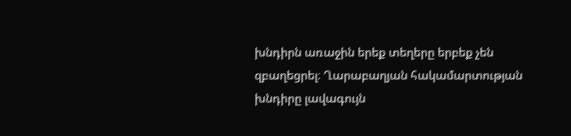խնդիրն առաջին երեք տեղերը երբեք չեն զբաղեցրել։ Ղարաբաղյան հակամարտության խնդիրը լավագույն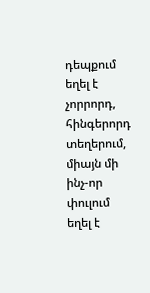դեպքում եղել է չորրորդ, հինգերորդ տեղերում, միայն մի ինչ-որ փուլում եղել է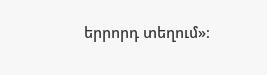երրորդ տեղում»։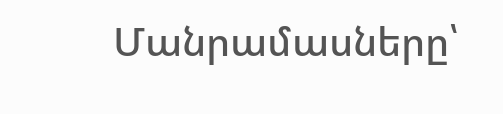Մանրամասները՝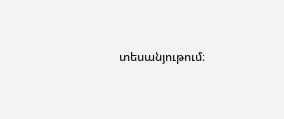տեսանյութում։